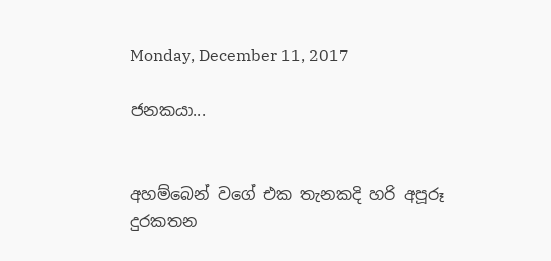Monday, December 11, 2017

ජනකයා...


අහම්බෙන් වගේ එක තැනකදි හරි අපූරූ දුරකතන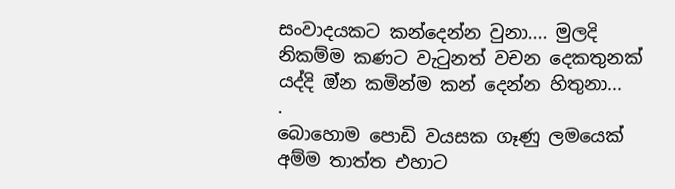සංවාදයකට කන්දෙන්න වුනා.... මුලදි නිකම්ම කණට වැටුනත් වචන දෙකතුනක් යද්දි ඔ්න කමින්ම කන් දෙන්න හිතුනා...
.
බොහොම පොඩි වයසක ගෑණු ලමයෙක් අම්ම තාත්ත එහාට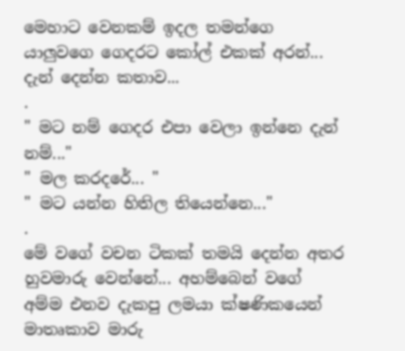මෙහාට වෙනකම් ඉදල තමන්ගෙ යාලුවගෙ ගෙදරට කෝල් එකක් අරන්... දැන් දෙන්න කතාව...
.
" මට නම් ගෙදර එපා වෙලා ඉන්නෙ දැන් නම්..."
" මල කරදරේ... "
" මට යන්න හිතිල තියෙන්නෙ..."
.
මේ වගේ වචන ටිකක් තමයි දෙන්න අතර හුවමාරු වෙන්නේ... අහම්බෙන් වගේ අම්ම එනව දැකපු ලමයා ක්ෂණිකයෙන් මාතෘකාව මාරු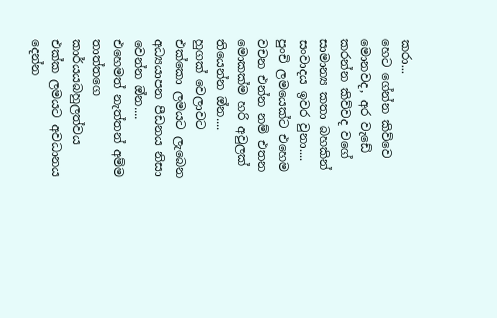කරා...
හෙට ගේන්න කිව්වෙ මොනවද, අර වැඩේ කරන්න කිව්වද වගේ සාමාන්‍ය කතා බහකින් සංවාදය ඉවර වුනා....
පුංචි ලමයෙක්ට එහෙම වචන එන්න නම් එතන මොකක්ම හරි අවුලක් තියෙන්න ඔ්න....
හුගක් වෙලාවට එක්කො ලමයට ලැබෙන අධ්‍යයාපන පීඩනය නිසා වෙන්න ඔ්න....
එහෙමත් නැත්තන් අම්ම තාත්තගෙ කාර්යයබහුලත්වය එක්ක ලමයට අවධානය දෙන්න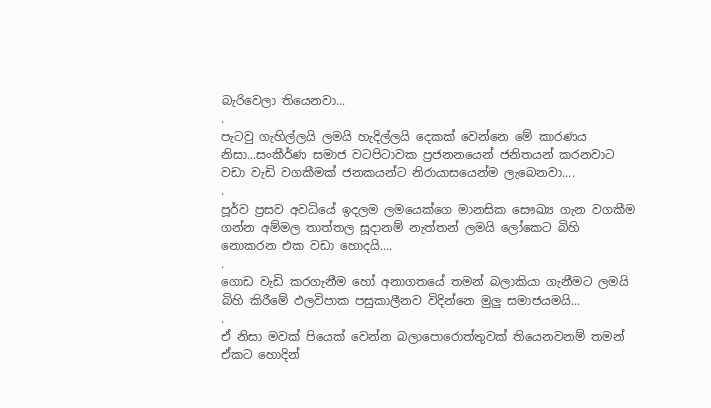බැරිවෙලා තියෙනවා...
.
පැටවු ගැහිල්ලයි ලමයි හැදිල්ලයි දෙකක් වෙන්නෙ මේ කාරණය නිසා...සංකීර්ණ සමාජ වටපිටාවක ප්‍රජනනයෙන් ජනිතයන් කරනවාට වඩා වැඩි වගකීමක් ජනකයන්ට නිරායාසයෙන්ම ලැබෙනවා....
.
පූර්ව ප්‍රසව අවධියේ ඉදලම ලමයෙක්ගෙ මානසික සෞඛ්‍ය ගැන වගකීම ගන්න අම්මල තාත්තල සූදානම් නැත්තන් ලමයි ලෝකෙට බිහි නොකරන එක වඩා හොදයි....
.
ගොඩ වැඩි කරගැනීම හෝ අනාගතයේ තමන් බලාකියා ගැනීමට ලමයි බිහි කිරීමේ ඵලවිපාක පසුකාලීනව විදින්නෙ මුලු සමාජයමයි...
.
ඒ නිසා මවක් පියෙක් වෙන්න බලාපොරොත්තුවක් තියෙනවනම් තමන් ඒකට හොදින්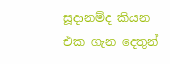සූදානම්ද කියන එක ගැන දෙතුන්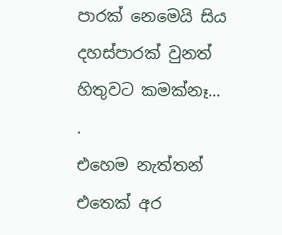පාරක් නෙමෙයි සිය දහස්පාරක් වුනත් හිතුවට කමක්නෑ...
.
එහෙම නැත්තන් එතෙක් අර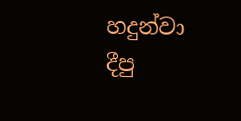හදුන්වා දීපු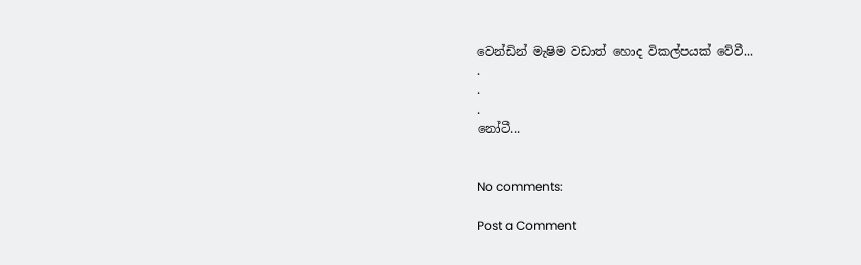වෙන්ඩින් මැෂිම වඩාත් හොද විකල්පයක් වේවී...
.
.
.
නෝටී...


No comments:

Post a Comment